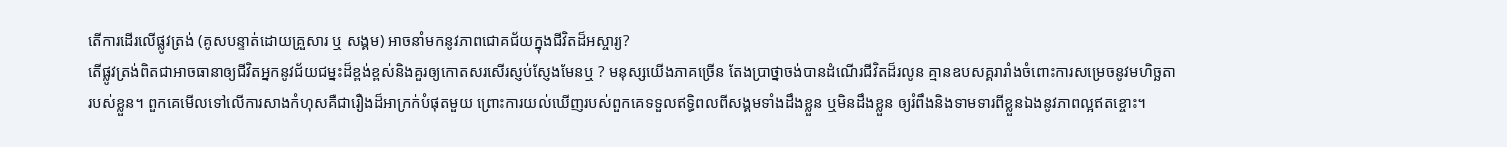តើការដើរលើផ្លូវត្រង់ (គូសបន្ទាត់ដោយគ្រួសារ ឬ សង្គម) អាចនាំមកនូវភាពជោគជ័យក្នុងជីវិតដ៏អស្ចារ្យ?
តើផ្លូវត្រង់ពិតជាអាចធានាឲ្យជីវិតអ្នកនូវជ័យជម្នះដ៏ខ្ពង់ខ្ពស់និងគួរឲ្យកោតសរសើរស្ញប់ស្ញែងមែនឬ ? មនុស្សយើងភាគច្រើន តែងប្រាថ្នាចង់បានដំណើរជីវិតដ៏រលូន គ្មានឧបសគ្គរារាំងចំពោះការសម្រេចនូវមហិច្ឆតារបស់ខ្លួន។ ពួកគេមើលទៅលើការសាងកំហុសគឺជារឿងដ៏អាក្រក់បំផុតមួយ ព្រោះការយល់ឃើញរបស់ពួកគេទទួលឥទ្ធិពលពីសង្គមទាំងដឹងខ្លួន ឬមិនដឹងខ្លួន ឲ្យរំពឹងនិងទាមទារពីខ្លួនឯងនូវភាពល្អឥតខ្ចោះ។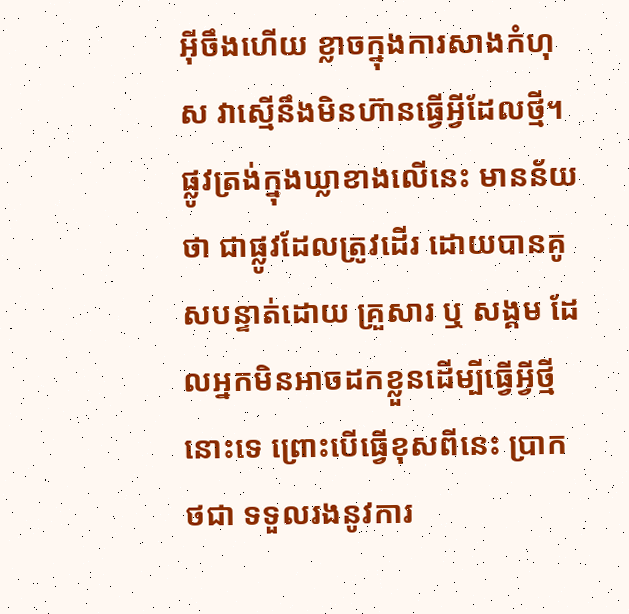អ៊ីចឹងហើយ ខ្លាចក្នុងការសាងកំហុស វាស្មើនឹងមិនហ៊ានធ្វើអ្វីដែលថ្មី។
ផ្លូវត្រង់ក្នុងឃ្លាខាងលើនេះ មានន័យថា ជាផ្លូវដែលត្រូវដើរ ដោយបានគូសបន្ទាត់ដោយ គ្រួសារ ឬ សង្គម ដែលអ្នកមិនអាចដកខ្លួនដើម្បីធ្វើអ្វីថ្មីនោះទេ ព្រោះបើធ្វើខុសពីនេះ ប្រាកថជា ទទួលរងនូវការ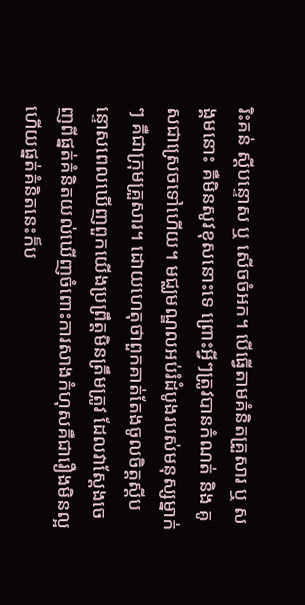រិះគន់ ស្តីបន្ទោស ឬ សើចចំអក។ បើធ្វើតាមគំនិតគ្រួសារ ឬ សង្គមនោះ គឺមិនសូវខុសនោះទេ ព្រោះអ្វីៗត្រូវបានកំណត់ និង គូសជាស្រេចទៅហើយ។ មជ្ឈមណ្ឌលអប់រំដំបូងរបស់មនុស្សម្នាក់ៗ គឺជាក្រុមគ្រួសារ។ ដោយហេតុថាពួកគាត់តែងចូលចិត្តស្ដីបន្ទោសពេលឃើញពួកយើងប្រព្រឹត្តមិនត្រឹមត្រូវ ដែលវាស្ដែងចេញពីផ្នត់គំនិតយល់ឃើញចំពោះការសាងកំហុសគឺជារឿងមិនល្អ ហើយផ្នត់គំនិតនេះក៏ប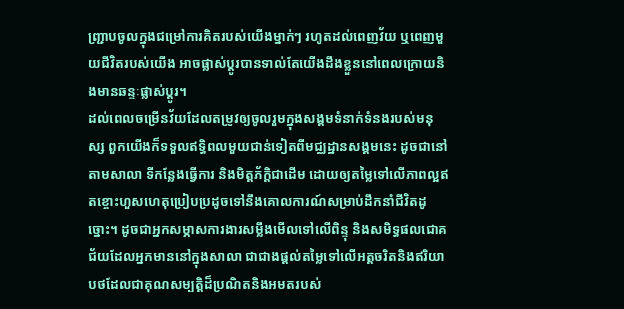ញ្ជ្រាបចូលក្នុងជម្រៅការគិតរបស់យើងម្នាក់ៗ រហូតដល់ពេញវ័យ ឬពេញមួយជីវិតរបស់យើង អាចផ្លាស់ប្ដូរបានទាល់តែយើងដឹងខ្លួននៅពេលក្រោយនិងមានឆន្ទៈផ្លាស់ប្ដូរ។
ដល់ពេលចម្រើនវ័យដែលតម្រូវឲ្យចូលរួមក្នុងសង្គមទំនាក់ទំនងរបស់មនុស្ស ពួកយើងក៏ទទួលឥទ្ធិពលមួយជាន់ទៀតពីមជ្ឈដ្ឋានសង្គមនេះ ដូចជានៅតាមសាលា ទីកន្លែងធ្វើការ និងមិត្តភ័ក្ដិជាដើម ដោយឲ្យតម្លៃទៅលើភាពល្អឥតខ្ចោះហួសហេតុប្រៀបប្រដូចទៅនឹងគោលការណ៍សម្រាប់ដឹកនាំជីវិតដូច្នោះ។ ដូចជាអ្នកសម្ភាសការងារសម្លឹងមើលទៅលើពិន្ទុ និងសមិទ្ធផលជោគជ័យដែលអ្នកមាននៅក្នុងសាលា ជាជាងផ្ដល់តម្លៃទៅលើអត្តចរិតនិងឥរិយាបថដែលជាគុណសម្បត្តិដ៏ប្រណិតនិងអមតរបស់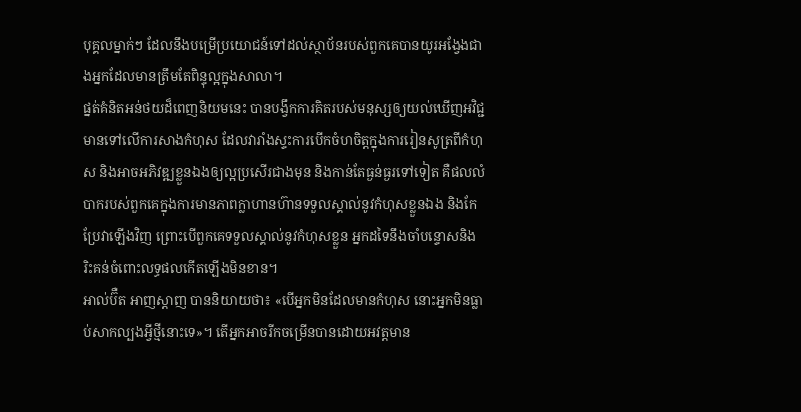បុគ្គលម្នាក់ៗ ដែលនឹងបម្រើប្រយោជន៍ទៅដល់ស្ថាប័នរបស់ពួកគេបានយូរអង្វែងជាងអ្នកដែលមានត្រឹមតែពិន្ទុល្អក្នុងសាលា។
ផ្នត់គំនិតអន់ថយដ៏ពេញនិយមនេះ បានបង្វឹកការគិតរបស់មនុស្សឲ្យយល់ឃើញអវិជ្ជមានទៅលើការសាងកំហុស ដែលវារាំងស្ទះការបើកចំហចិត្តក្នុងការរៀនសូត្រពីកំហុស និងអាចអភិវឌ្ឍខ្លួនឯងឲ្យល្អប្រសើរជាងមុន និងកាន់តែធ្ងន់ធ្ងរទៅទៀត គឺផលលំបាករបស់ពួកគេក្នុងការមានភាពក្លាហានហ៊ានទទួលស្គាល់នូវកំហុសខ្លួនឯង និងកែប្រែវាឡើងវិញ ព្រោះបើពួកគេទទួលស្គាល់នូវកំហុសខ្លួន អ្នកដទៃនឹងចាំបន្ទោសនិងរិះគន់ចំពោះលទ្ធផលកើតឡើងមិនខាន។
អាល់ប៊ឺត អាញស្តាញ បាននិយាយថា៖ «បើអ្នកមិនដែលមានកំហុស នោះអ្នកមិនធ្លាប់សាកល្បងអ្វីថ្មីនោះទេ»។ តើអ្នកអាចរីកចម្រើនបានដោយអវត្តមាន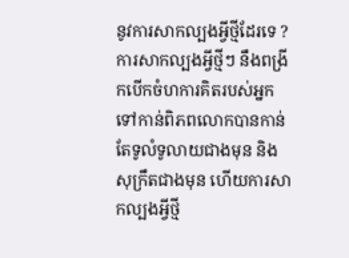នូវការសាកល្បងអ្វីថ្មីដែរទេ ? ការសាកល្បងអ្វីថ្មីៗ នឹងពង្រីកបើកចំហការគិតរបស់អ្នកទៅកាន់ពិភពលោកបានកាន់តែទូលំទូលាយជាងមុន និងសុក្រឹតជាងមុន ហើយការសាកល្បងអ្វីថ្មី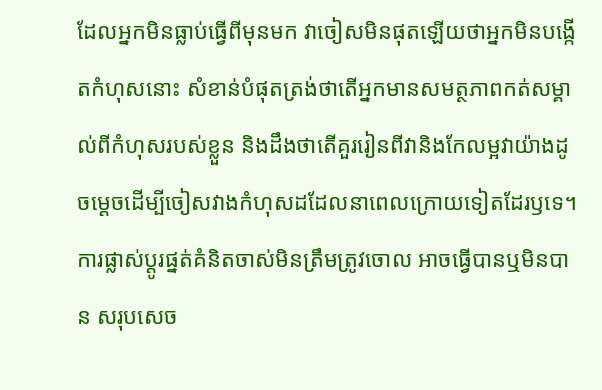ដែលអ្នកមិនធ្លាប់ធ្វើពីមុនមក វាចៀសមិនផុតឡើយថាអ្នកមិនបង្កើតកំហុសនោះ សំខាន់បំផុតត្រង់ថាតើអ្នកមានសមត្ថភាពកត់សម្គាល់ពីកំហុសរបស់ខ្លួន និងដឹងថាតើគួររៀនពីវានិងកែលម្អវាយ៉ាងដូចម្ដេចដើម្បីចៀសវាងកំហុសដដែលនាពេលក្រោយទៀតដែរឫទេ។
ការផ្លាស់ប្ដូរផ្នត់គំនិតចាស់មិនត្រឹមត្រូវចោល អាចធ្វើបានឬមិនបាន សរុបសេច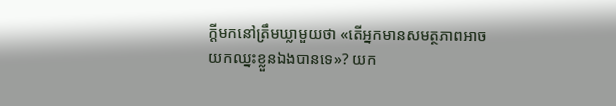ក្ដីមកនៅត្រឹមឃ្លាមួយថា «តើអ្នកមានសមត្ថភាពអាចយកឈ្នះខ្លួនឯងបានទេ»? យក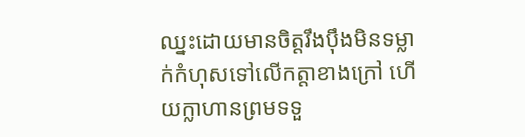ឈ្នះដោយមានចិត្តរឹងប៉ឹងមិនទម្លាក់កំហុសទៅលើកត្តាខាងក្រៅ ហើយក្លាហានព្រមទទួ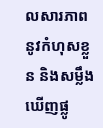លសារភាពនូវកំហុសខ្លួន និងសម្លឹងឃើញផ្លូ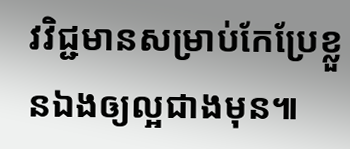វវិជ្ជមានសម្រាប់កែប្រែខ្លួនឯងឲ្យល្អជាងមុន៕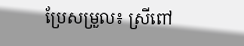ប្រែសម្រួល៖ ស្រីពៅ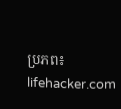ប្រភព៖ lifehacker.com